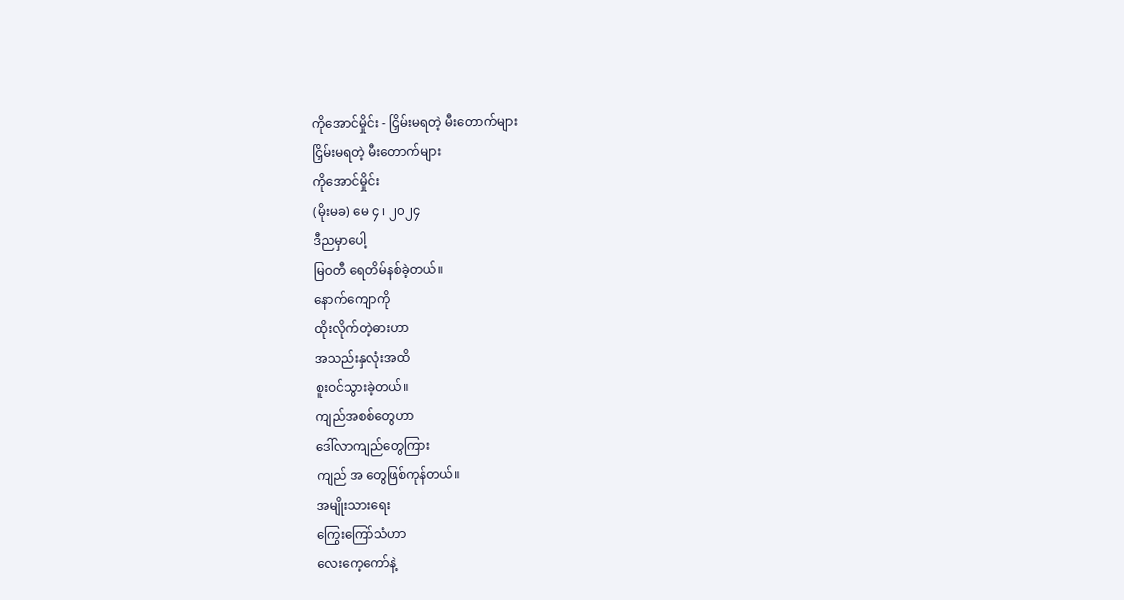ကိုအောင်မှိုင်း - ငြှိမ်းမရတဲ့ မီးတောက်များ
ငြှိမ်းမရတဲ့ မီးတောက်များ
ကိုအောင်မှိုင်း
(မိုးမခ) မေ ၄ ၊ ၂၀၂၄
ဒီညမှာပေါ့
မြဝတီ ရေတိမ်နစ်ခဲ့တယ်။
နောက်ကျောကို
ထိုးလိုက်တဲ့ဓားဟာ
အသည်းနှလုံးအထိ
စူးဝင်သွားခဲ့တယ်။
ကျည်အစစ်တွေဟာ
ဒေါ်လာကျည်တွေကြား
ကျည် အ တွေဖြစ်ကုန်တယ်။
အမျိုးသားရေး
ကြွေးကြော်သံဟာ
လေးကေ့ကော်နဲ့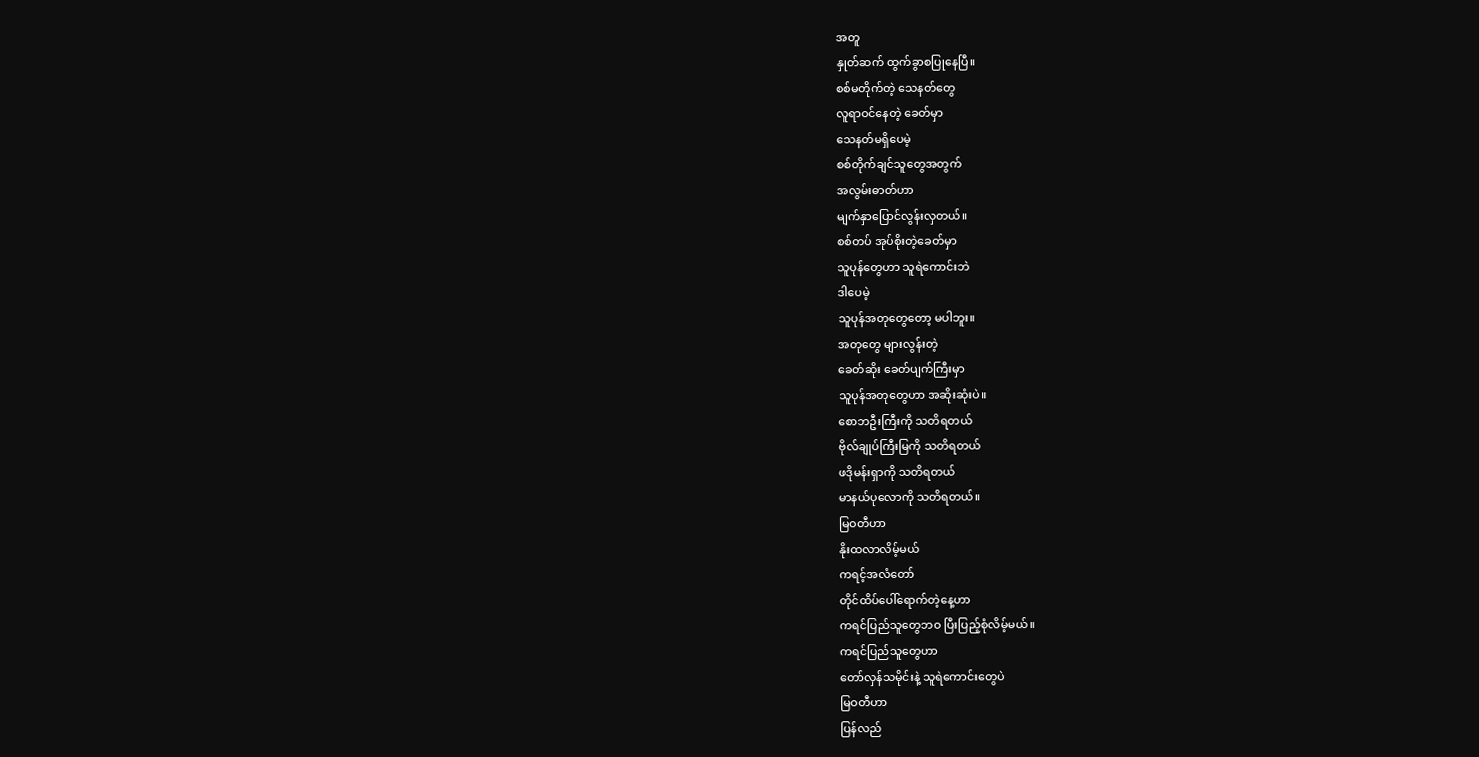အတူ
နှုတ်ဆက် ထွက်ခွာစပြုနေပြီ။
စစ်မတိုက်တဲ့ သေနတ်တွေ
လူရာဝင်နေတဲ့ ခေတ်မှာ
သေနတ်မရှိပေမဲ့
စစ်တိုက်ချင်သူတွေအတွက်
အလွမ်းဓာတ်ဟာ
မျက်နှာပြောင်လွန်းလှတယ်။
စစ်တပ် အုပ်စိုးတဲ့ခေတ်မှာ
သူပုန်တွေဟာ သူရဲကောင်းဘဲ
ဒါပေမဲ့
သူပုန်အတုတွေတော့ မပါဘူး။
အတုတွေ များလွန်းတဲ့
ခေတ်ဆိုး ခေတ်ပျက်ကြီးမှာ
သူပုန်အတုတွေဟာ အဆိုးဆုံးပဲ။
စောဘဦးကြီးကို သတိရတယ်
ဗိုလ်ချုပ်ကြီးမြကို သတိရတယ်
ဖဒိုမန်းရှာကို သတိရတယ်
မာနယ်ပုလောကို သတိရတယ်။
မြဝတီဟာ
နိုးထလာလိမ့်မယ်
ကရင့်အလံတော်
တိုင်ထိပ်ပေါ်ရောက်တဲ့နေ့ဟာ
ကရင်ပြည်သူတွေဘဝ ပြီးပြည့်စုံလိမ့်မယ်။
ကရင်ပြည်သူတွေဟာ
တော်လှန်သမိုင်းနဲ့ သူရဲကောင်းတွေပဲ
မြဝတီဟာ
ပြန်လည်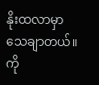နိုးထလာမှာ သေချာတယ်။
ကို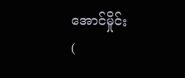အောင်မှိုင်း
(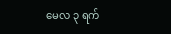မေလ ၃ ရက်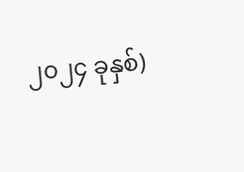၂၀၂၄ ခုနှစ်)